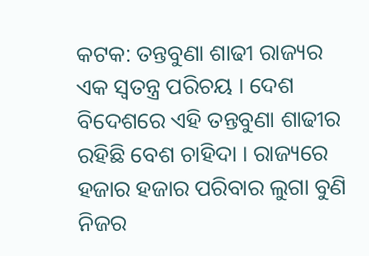କଟକ: ତନ୍ତବୁଣା ଶାଢୀ ରାଜ୍ୟର ଏକ ସ୍ବତନ୍ତ୍ର ପରିଚୟ । ଦେଶ ବିଦେଶରେ ଏହି ତନ୍ତବୁଣା ଶାଢୀର ରହିଛି ବେଶ ଚାହିଦା । ରାଜ୍ୟରେ ହଜାର ହଜାର ପରିବାର ଲୁଗା ବୁଣି ନିଜର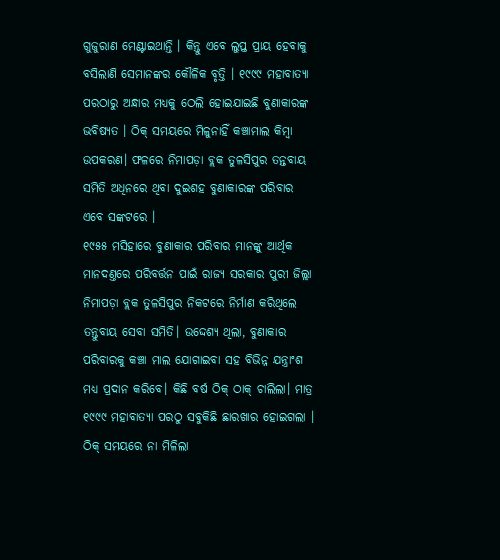ଗୁଜୁରାଣ ମେଣ୍ଟାଇଥାନ୍ତି । କିନ୍ତୁ ଏବେ ଲୁପ୍ତ ପ୍ରାୟ ହେବାକୁ ବସିଲାଣି ସେମାନଙ୍କର କୌଳିକ ବୃତ୍ତି । ୧୯୯୯ ମହାବାତ୍ୟା ପରଠାରୁ ଅନ୍ଧାର ମଧ୍ୟକୁ ଠେଲି ହୋଇଯାଇଛି ବୁଣାକାରଙ୍କ ଭବିଷ୍ୟତ । ଠିକ୍ ସମୟରେ ମିଳୁନାହିଁ କଞ୍ଚାମାଲ କିମ୍ବା ଉପକରଣ। ଫଳରେ ନିମାପଡ଼ା ବ୍ଲକ ତୁଳସିପୁର ତନ୍ତବାୟ ସମିତି ଅଧିନରେ ଥିବା ଦୁଇଶହ ବୁଣାକାରଙ୍କ ପରିବାର ଏବେ ସଙ୍କଟରେ ।
୧୯୫୫ ମସିହାରେ ବୁଣାକାର ପରିବାର ମାନଙ୍କୁ ଆର୍ଥିକ ମାନଦଣ୍ତରେ ପରିବର୍ତ୍ତନ ପାଇଁ ରାଜ୍ୟ ସରକାର ପୁରୀ ଜିଲ୍ଲା ନିମାପଡ଼ା ବ୍ଲକ ତୁଳସିପୁର ନିକଟରେ ନିର୍ମାଣ କରିଥିଲେ ତନ୍ତୁବାୟ ସେବା ସମିତି। ଉଦ୍ଦେଶ୍ୟ ଥିଲା, ବୁଣାକାର ପରିବାରକୁ କଞ୍ଚା ମାଲ ଯୋଗାଇବା ସହ ବିଭିନ୍ନ ଯନ୍ତ୍ରାଂଶ ମଧ୍ୟ ପ୍ରଦାନ କରିବେ। କିଛି ବର୍ଷ ଠିକ୍ ଠାକ୍ ଚାଲିଲା। ମାତ୍ର ୧୯୯୯ ମହାବାତ୍ୟା ପରଠୁ ସବୁକିଛି ଛାରଖାର ହୋଇଗଲା । ଠିକ୍ ସମୟରେ ନା ମିଳିଲା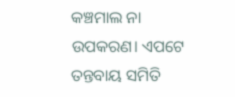କଞ୍ଚମାଲ ନା ଉପକରଣ। ଏପଟେ ତନ୍ତବାୟ ସମିତି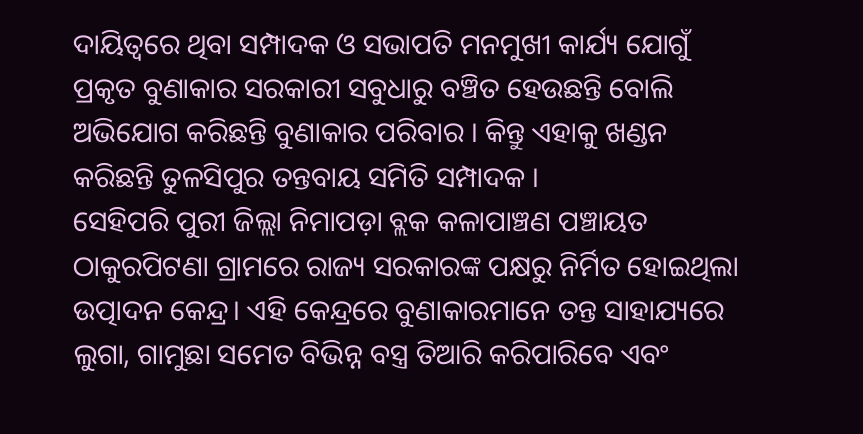ଦାୟିତ୍ଵରେ ଥିବା ସମ୍ପାଦକ ଓ ସଭାପତି ମନମୁଖୀ କାର୍ଯ୍ୟ ଯୋଗୁଁ ପ୍ରକୃତ ବୁଣାକାର ସରକାରୀ ସବୁଧାରୁ ବଞ୍ଚିତ ହେଉଛନ୍ତି ବୋଲି ଅଭିଯୋଗ କରିଛନ୍ତି ବୁଣାକାର ପରିବାର । କିନ୍ତୁ ଏହାକୁ ଖଣ୍ଡନ କରିଛନ୍ତି ତୁଳସିପୁର ତନ୍ତବାୟ ସମିତି ସମ୍ପାଦକ ।
ସେହିପରି ପୁରୀ ଜିଲ୍ଲା ନିମାପଡ଼ା ବ୍ଲକ କଳାପାଞ୍ଚଣ ପଞ୍ଚାୟତ ଠାକୁରପିଟଣା ଗ୍ରାମରେ ରାଜ୍ୟ ସରକାରଙ୍କ ପକ୍ଷରୁ ନିର୍ମିତ ହୋଇଥିଲା ଉତ୍ପାଦନ କେନ୍ଦ୍ର। ଏହି କେନ୍ଦ୍ରରେ ବୁଣାକାରମାନେ ତନ୍ତ ସାହାଯ୍ୟରେ ଲୁଗା, ଗାମୁଛା ସମେତ ବିଭିନ୍ନ ବସ୍ତ୍ର ତିଆରି କରିପାରିବେ ଏବଂ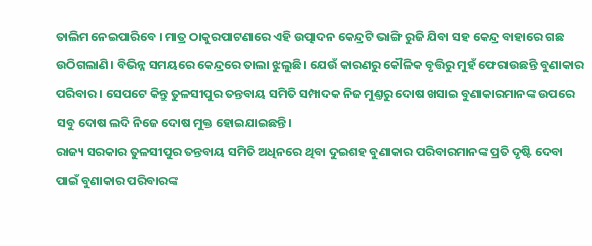ତାଲିମ ନେଇପାରିବେ । ମାତ୍ର ଠାକୁରପାଟଣାରେ ଏହି ଉତ୍ପାଦନ କେନ୍ଦ୍ରଟି ଭାଙ୍ଗି ରୁଜି ଯିବା ସହ କେନ୍ଦ୍ର ବାହାରେ ଗଛ ଉଠିଗଲାଣି। ବିଭିନ୍ନ ସମୟରେ କେନ୍ଦ୍ରରେ ତାଲା ଝୁଲୁଛି। ଯେଉଁ କାରଣରୁ କୌଳିକ ବୃତ୍ତିରୁ ମୁହଁ ଫେରାଉଛନ୍ତି ବୁଣାକାର ପରିବାର । ସେପଟେ କିନ୍ତୁ ତୁଳସୀପୁର ତନ୍ତବାୟ ସମିତି ସମ୍ପାଦକ ନିଜ ମୁଣ୍ତରୁ ଦୋଷ ଖସାଇ ବୁଣାକାରମାନଙ୍କ ଉପରେ ସବୁ ଦୋଷ ଲଦି ନିଜେ ଦୋଷ ମୁକ୍ତ ହୋଇଯାଇଛନ୍ତି।
ରାଜ୍ୟ ସରକାର ତୁଳସୀପୁର ତନ୍ତବାୟ ସମିତି ଅଧିନରେ ଥିବା ଦୁଇଶହ ବୁଣାକାର ପରିବାରମାନଙ୍କ ପ୍ରତି ଦୃଷ୍ଟି ଦେବା ପାଇଁ ବୁଣାକାର ପରିବାରଙ୍କ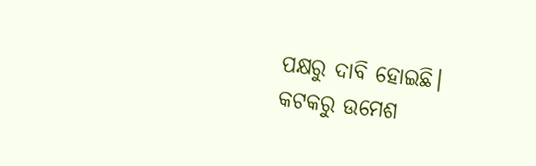ପକ୍ଷରୁ ଦାବି ହୋଇଛି।
କଟକରୁ ଉମେଶ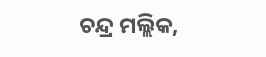ଚନ୍ଦ୍ର ମଲ୍ଲିକ,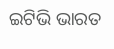ଇଟିଭି ଭାରତ